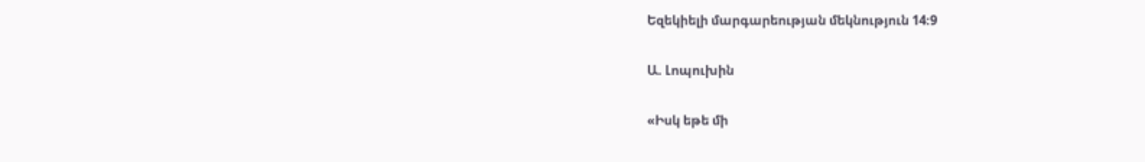Եզեկիելի մարգարեության մեկնություն 14։9

Ա. Լոպուխին

«Իսկ եթե մի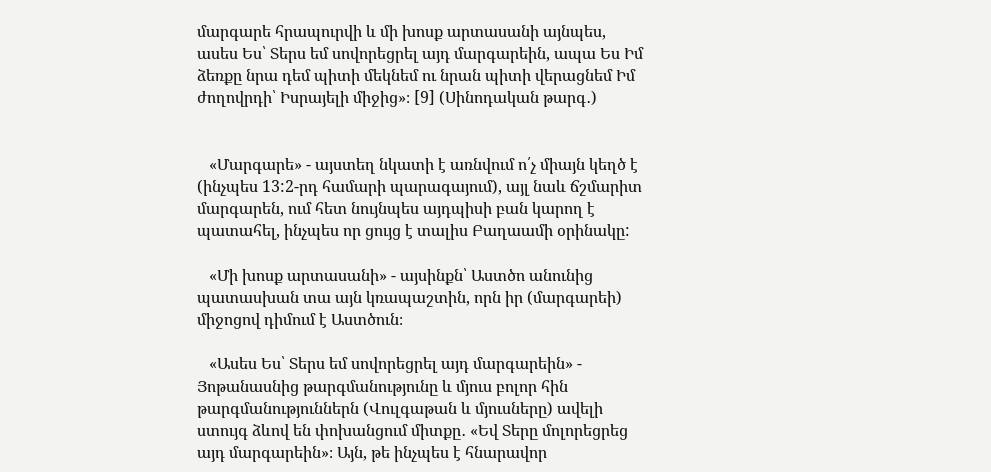մարգարե հրապուրվի և մի խոսք արտասանի այնպես, ասես Ես՝ Տերս եմ սովորեցրել այդ մարգարեին, ապա Ես Իմ ձեռքը նրա դեմ պիտի մեկնեմ ու նրան պիտի վերացնեմ Իմ ժողովրդի՝ Իսրայելի միջից»։ [9] (Սինոդական թարգ․)


   «Մարգարե» - այստեղ նկատի է առնվում ո՛չ միայն կեղծ է (ինչպես 13:2-րդ համարի պարագայում), այլ նաև ճշմարիտ մարգարեն, ում հետ նույնպես այդպիսի բան կարող է պատահել, ինչպես որ ցույց է տալիս Բաղաամի օրինակը:

   «Մի խոսք արտասանի» - այսինքն՝ Աստծո անունից պատասխան տա այն կռապաշտին, որն իր (մարգարեի) միջոցով դիմում է Աստծուն։

   «Ասես Ես՝ Տերս եմ սովորեցրել այդ մարգարեին» - Յոթանասնից թարգմանությունը և մյուս բոլոր հին թարգմանություններն (Վուլգաթան և մյուսները) ավելի ստույգ ձևով են փոխանցում միտքը․ «Եվ Տերը մոլորեցրեց այդ մարգարեին»։ Այն, թե ինչպես է հնարավոր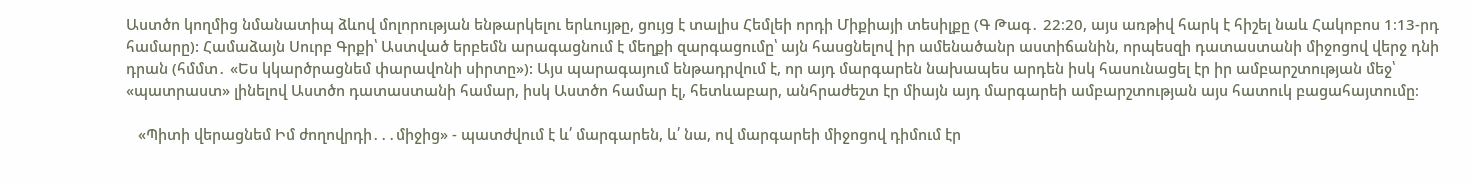Աստծո կողմից նմանատիպ ձևով մոլորության ենթարկելու երևույթը, ցույց է տալիս Հեմլեի որդի Միքիայի տեսիլքը (Գ Թագ․ 22։20, այս առթիվ հարկ է հիշել նաև Հակոբոս 1։13-րդ համարը): Համաձայն Սուրբ Գրքի՝ Աստված երբեմն արագացնում է մեղքի զարգացումը՝ այն հասցնելով իր ամենածանր աստիճանին, որպեսզի դատաստանի միջոցով վերջ դնի դրան (հմմտ․ «Ես կկարծրացնեմ փարավոնի սիրտը»): Այս պարագայում ենթադրվում է, որ այդ մարգարեն նախապես արդեն իսկ հասունացել էր իր ամբարշտության մեջ՝ «պատրաստ» լինելով Աստծո դատաստանի համար, իսկ Աստծո համար էլ, հետևաբար, անհրաժեշտ էր միայն այդ մարգարեի ամբարշտության այս հատուկ բացահայտումը։

   «Պիտի վերացնեմ Իմ ժողովրդի․․․միջից» - պատժվում է և՛ մարգարեն, և՛ նա, ով մարգարեի միջոցով դիմում էր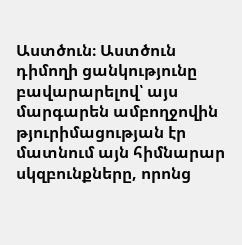Աստծուն։ Աստծուն դիմողի ցանկությունը բավարարելով՝ այս մարգարեն ամբողջովին թյուրիմացության էր մատնում այն հիմնարար սկզբունքները, որոնց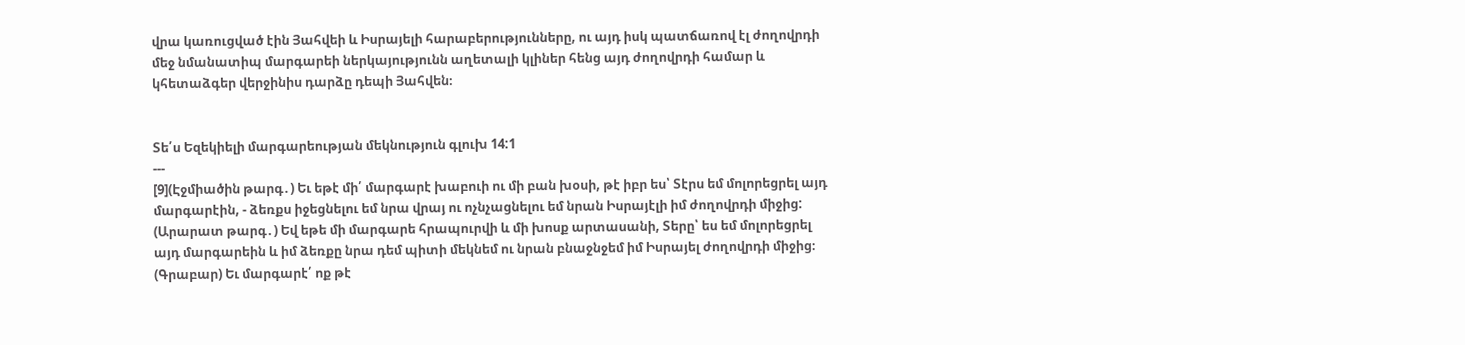վրա կառուցված էին Յահվեի և Իսրայելի հարաբերությունները, ու այդ իսկ պատճառով էլ ժողովրդի մեջ նմանատիպ մարգարեի ներկայությունն աղետալի կլիներ հենց այդ ժողովրդի համար և կհետաձգեր վերջինիս դարձը դեպի Յահվեն։


Տե՛ս Եզեկիելի մարգարեության մեկնություն գլուխ 14:1
---
[9](Էջմիածին թարգ․) Եւ եթէ մի՛ մարգարէ խաբուի ու մի բան խօսի, թէ իբր ես՝ Տէրս եմ մոլորեցրել այդ մարգարէին, - ձեռքս իջեցնելու եմ նրա վրայ ու ոչնչացնելու եմ նրան Իսրայէլի իմ ժողովրդի միջից:
(Արարատ թարգ․) Եվ եթե մի մարգարե հրապուրվի և մի խոսք արտասանի, Տերը՝ ես եմ մոլորեցրել այդ մարգարեին և իմ ձեռքը նրա դեմ պիտի մեկնեմ ու նրան բնաջնջեմ իմ Իսրայել ժողովրդի միջից։
(Գրաբար) Եւ մարգարէ՛ ոք թէ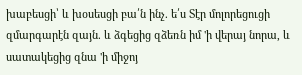խաբեսցի՝ և խօսեսցի բա՛ն ինչ. ե՛ս Տէր մոլորեցուցի զմարգարէն զայն. և ձգեցից զձեռն իմ 'ի վերայ նորա, և սատակեցից զնա 'ի միջոյ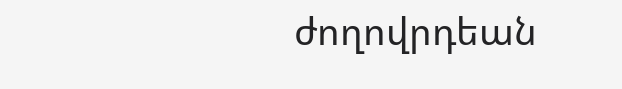ժողովրդեան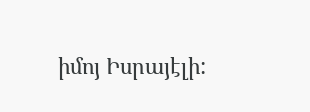իմոյ Իսրայէլի: